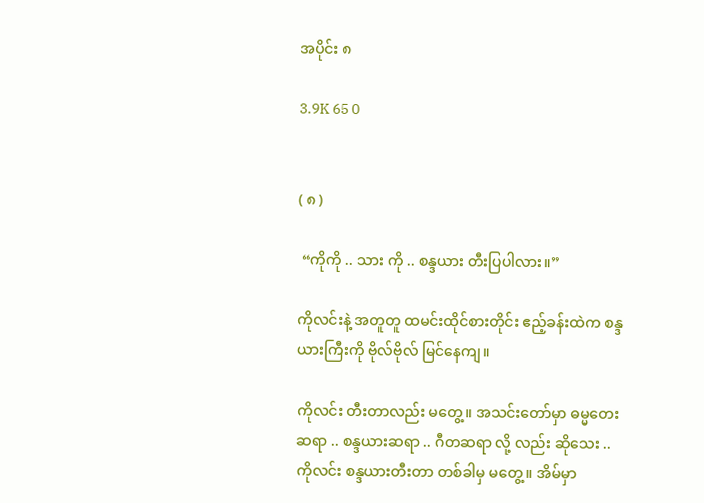အပိုင်း ၈

3.9K 65 0


( ၈ )

 “ကိုကို .. သား ကို .. စန္ဒယား တီးပြပါလား။”

ကိုလင်းနဲ့ အတူတူ ထမင်းထိုင်စားတိုင်း ဧည့်ခန်းထဲက စန္ဒယားကြီးကို ဗိုလ်ဗိုလ် မြင်နေကျ။

ကိုလင်း တီးတာလည်း မတွေ့။ အသင်းတော်မှာ ဓမ္မတေးဆရာ .. စန္ဒယားဆရာ .. ဂီတဆရာ လို့ လည်း ဆိုသေး .. ကိုလင်း စန္ဒယားတီးတာ တစ်ခါမှ မတွေ့။ အိမ်မှာ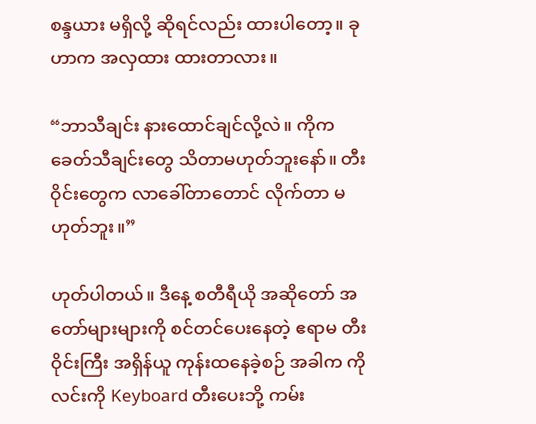စန္ဒယား မရှိလို့ ဆိုရင်လည်း ထားပါတော့။ ခုဟာက အလှထား ထားတာလား။

“ဘာသီချင်း နားထောင်ချင်လို့လဲ။ ကိုက ခေတ်သီချင်းတွေ သိတာမဟုတ်ဘူးနော်။ တီးဝိုင်းတွေက လာခေါ်တာတောင် လိုက်တာ မဟုတ်ဘူး။”

ဟုတ်ပါတယ်။ ဒီနေ့ စတီရီယို အဆိုတော် အတော်များများကို စင်တင်ပေးနေတဲ့ ဧရာမ တီးဝိုင်းကြီး အရှိန်ယူ ကုန်းထနေခဲ့စဉ် အခါက ကိုလင်းကို Keyboard တီးပေးဘို့ ကမ်း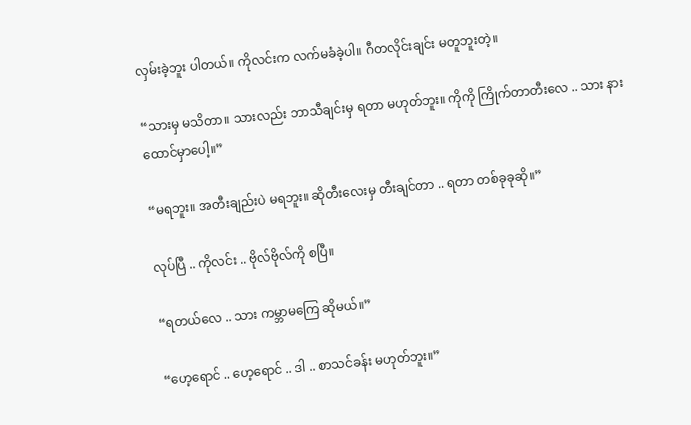လှမ်းခဲ့ဘူး ပါတယ်။ ကိုလင်းက လက်မခံခဲ့ပါ။ ဂီတလိုင်းချင်း မတူဘူးတဲ့။

“သားမှ မသိတာ။ သားလည်း ဘာသီချင်းမှ ရတာ မဟုတ်ဘူး။ ကိုကို ကြိုက်တာတီးလေ .. သား နားထောင်မှာပေါ့။”

“မရဘူး။ အတီးချည်းပဲ မရဘူး။ ဆိုတီးလေးမှ တီးချင်တာ .. ရတာ တစ်ခုခုဆို။”

လုပ်ပြီ .. ကိုလင်း .. ဗိုလ်ဗိုလ်ကို စပြီ။

“ရတယ်လေ .. သား ကမ္ဘာမကြေ ဆိုမယ်။”

“ဟေ့ရောင် .. ဟေ့ရောင် .. ဒါ .. စာသင်ခန်း မဟုတ်ဘူး။”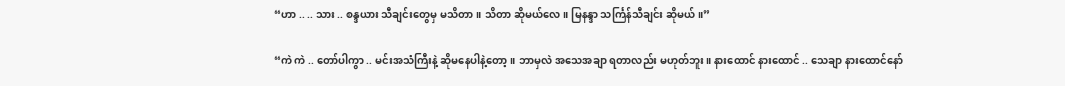“ဟာ .. .. သား .. စန္ဒယား သီချင်းတွေမှ မသိတာ။ သိတာ ဆိုမယ်လေ။ မြနန္ဒာ သင်္ကြန်သီချင်း ဆိုမယ်။”

“ကဲ ကဲ .. တော်ပါကွာ .. မင်းအသံကြီးနဲ့ ဆိုမနေပါနဲ့တော့။ ဘာမှလဲ အသေအချာ ရတာလည်း မဟုတ်ဘူး။ နားထောင် နားထောင် .. သေချာ နားထောင်နော်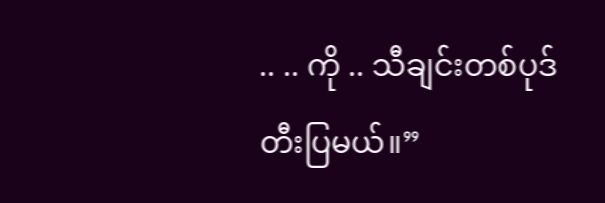.. .. ကို .. သီချင်းတစ်ပုဒ် တီးပြမယ်။”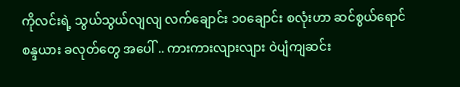ကိုလင်းရဲ့ သွယ်သွယ်လျလျ လက်ချောင်း ၁၀ချောင်း စလုံးဟာ ဆင်စွယ်ရောင် စန္ဒယား ခလုတ်တွေ အပေါ် .. ကားကားလျားလျား ဝဲပျံကျဆင်း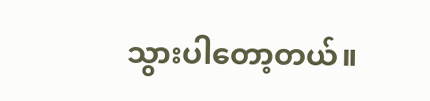သွားပါတော့တယ်။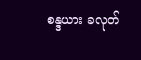စန္ဒယား ခလုတ်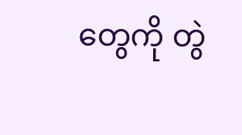တွေကို တွဲ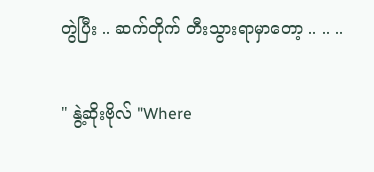တွဲပြီး .. ဆက်တိုက် တီးသွားရာမှာတော့ .. .. ..

" နွဲ့ဆိုးဗိုလ် "Where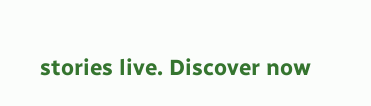stories live. Discover now